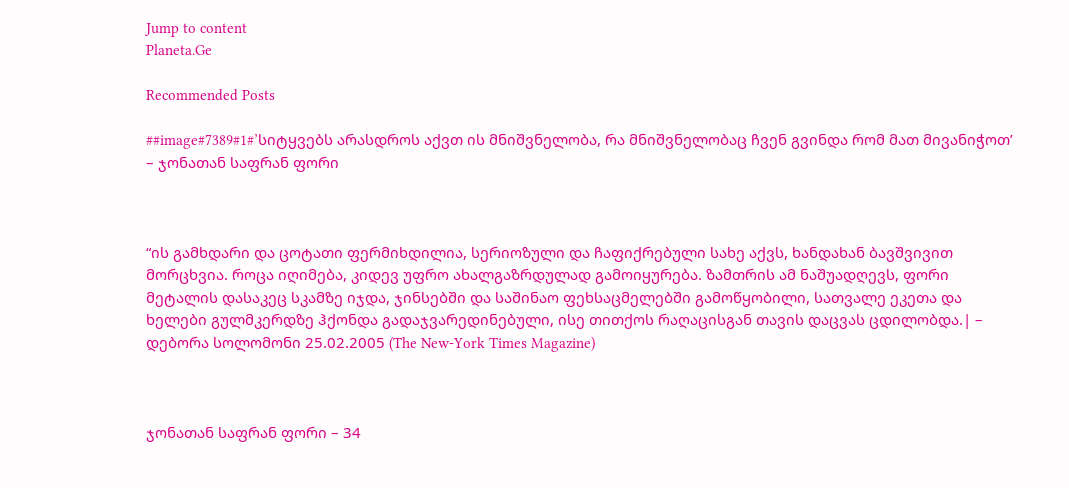Jump to content
Planeta.Ge

Recommended Posts

##image#7389#1#’სიტყვებს არასდროს აქვთ ის მნიშვნელობა, რა მნიშვნელობაც ჩვენ გვინდა რომ მათ მივანიჭოთ’ – ჯონათან საფრან ფორი



“ის გამხდარი და ცოტათი ფერმიხდილია, სერიოზული და ჩაფიქრებული სახე აქვს, ხანდახან ბავშვივით მორცხვია. როცა იღიმება, კიდევ უფრო ახალგაზრდულად გამოიყურება. ზამთრის ამ ნაშუადღევს, ფორი მეტალის დასაკეც სკამზე იჯდა, ჯინსებში და საშინაო ფეხსაცმელებში გამოწყობილი, სათვალე ეკეთა და ხელები გულმკერდზე ჰქონდა გადაჯვარედინებული, ისე თითქოს რაღაცისგან თავის დაცვას ცდილობდა.| – დებორა სოლომონი 25.02.2005 (The New-York Times Magazine)



ჯონათან საფრან ფორი – 34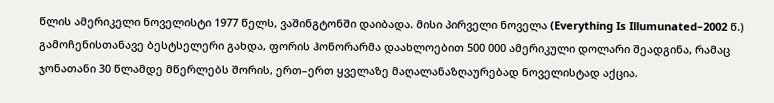წლის ამერიკელი ნოველისტი 1977 წელს, ვაშინგტონში დაიბადა. მისი პირველი ნოველა (Everything Is Illumunated–2002 წ.) გამოჩენისთანავე ბესტსელერი გახდა, ფორის ჰონორარმა დაახლოებით 500 000 ამერიკული დოლარი შეადგინა, რამაც ჯონათანი 30 წლამდე მწერლებს შორის, ერთ–ერთ ყველაზე მაღალანაზღაურებად ნოველისტად აქცია.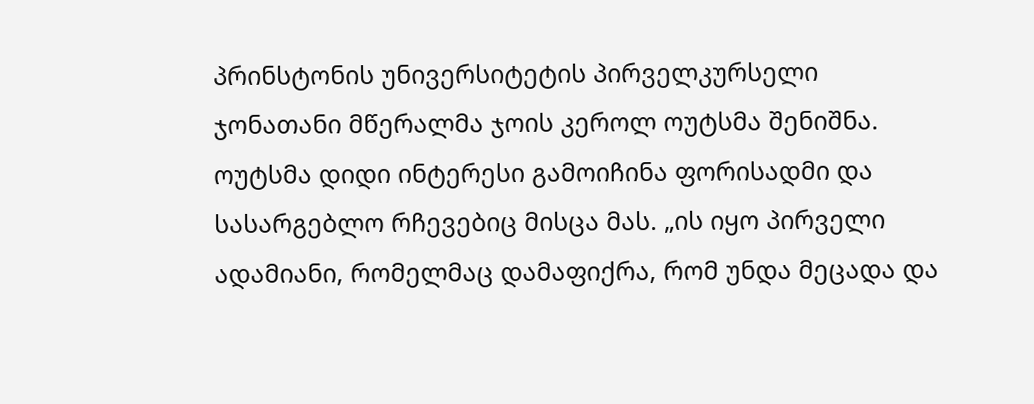პრინსტონის უნივერსიტეტის პირველკურსელი ჯონათანი მწერალმა ჯოის კეროლ ოუტსმა შენიშნა. ოუტსმა დიდი ინტერესი გამოიჩინა ფორისადმი და სასარგებლო რჩევებიც მისცა მას. „ის იყო პირველი ადამიანი, რომელმაც დამაფიქრა, რომ უნდა მეცადა და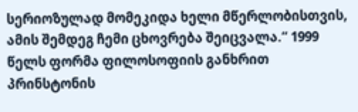სერიოზულად მომეკიდა ხელი მწერლობისთვის, ამის შემდეგ ჩემი ცხოვრება შეიცვალა.“ 1999 წელს ფორმა ფილოსოფიის განხრით პრინსტონის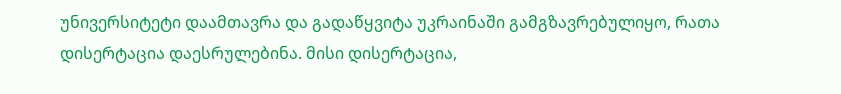უნივერსიტეტი დაამთავრა და გადაწყვიტა უკრაინაში გამგზავრებულიყო, რათა დისერტაცია დაესრულებინა. მისი დისერტაცია,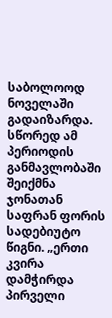საბოლოოდ ნოველაში გადაიზარდა. სწორედ ამ პერიოდის განმავლობაში შეიქმნა ჯონათან საფრან ფორის სადებიუტო წიგნი. „ერთი კვირა დამჭირდა პირველი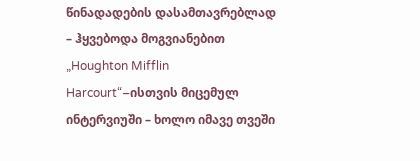წინადადების დასამთავრებლად – ჰყვებოდა მოგვიანებით „Houghton Mifflin Harcourt“–ისთვის მიცემულ ინტერვიუში – ხოლო იმავე თვეში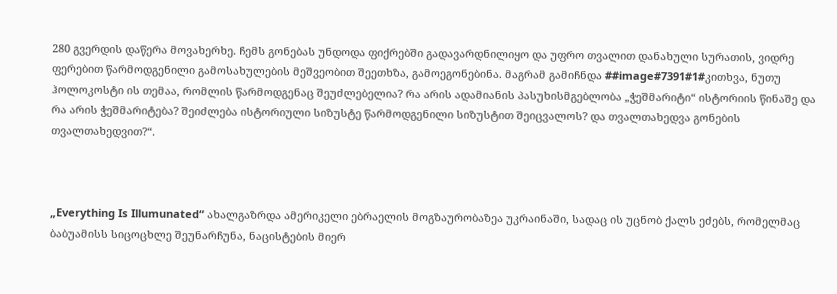280 გვერდის დაწერა მოვახერხე. ჩემს გონებას უნდოდა ფიქრებში გადავარდნილიყო და უფრო თვალით დანახული სურათის, ვიდრე ფერებით წარმოდგენილი გამოსახულების მეშვეობით შეეთხზა, გამოეგონებინა. მაგრამ გამიჩნდა ##image#7391#1#კითხვა, ნუთუ ჰოლოკოსტი ის თემაა, რომლის წარმოდგენაც შეუძლებელია? რა არის ადამიანის პასუხისმგებლობა „ჭეშმარიტი“ ისტორიის წინაშე და რა არის ჭეშმარიტება? შეიძლება ისტორიული სიზუსტე წარმოდგენილი სიზუსტით შეიცვალოს? და თვალთახედვა გონების თვალთახედვით?“.



„Everything Is Illumunated“ ახალგაზრდა ამერიკელი ებრაელის მოგზაურობაზეა უკრაინაში, სადაც ის უცნობ ქალს ეძებს, რომელმაც ბაბუამისს სიცოცხლე შეუნარჩუნა, ნაცისტების მიერ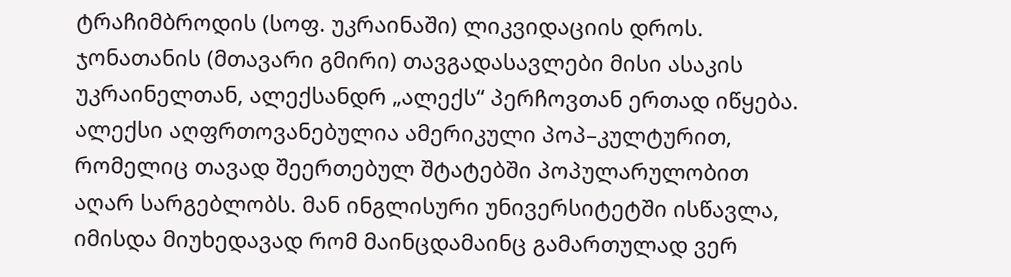ტრაჩიმბროდის (სოფ. უკრაინაში) ლიკვიდაციის დროს. ჯონათანის (მთავარი გმირი) თავგადასავლები მისი ასაკის უკრაინელთან, ალექსანდრ „ალექს“ პერჩოვთან ერთად იწყება. ალექსი აღფრთოვანებულია ამერიკული პოპ–კულტურით, რომელიც თავად შეერთებულ შტატებში პოპულარულობით აღარ სარგებლობს. მან ინგლისური უნივერსიტეტში ისწავლა, იმისდა მიუხედავად რომ მაინცდამაინც გამართულად ვერ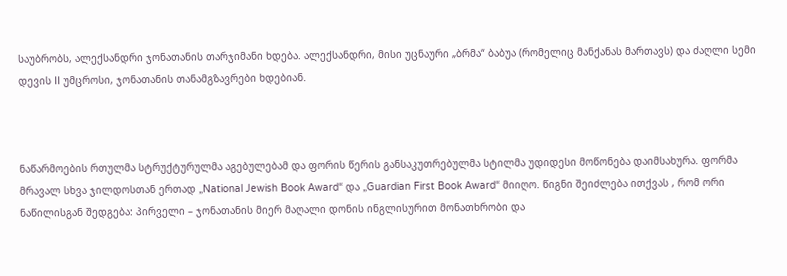საუბრობს, ალექსანდრი ჯონათანის თარჯიმანი ხდება. ალექსანდრი, მისი უცნაური „ბრმა“ ბაბუა (რომელიც მანქანას მართავს) და ძაღლი სემი დევის II უმცროსი, ჯონათანის თანამგზავრები ხდებიან.



ნაწარმოების რთულმა სტრუქტურულმა აგებულებამ და ფორის წერის განსაკუთრებულმა სტილმა უდიდესი მოწონება დაიმსახურა. ფორმა მრავალ სხვა ჯილდოსთან ერთად „National Jewish Book Award“ და „Guardian First Book Award“ მიიღო. წიგნი შეიძლება ითქვას , რომ ორი ნაწილისგან შედგება: პირველი – ჯონათანის მიერ მაღალი დონის ინგლისურით მონათხრობი და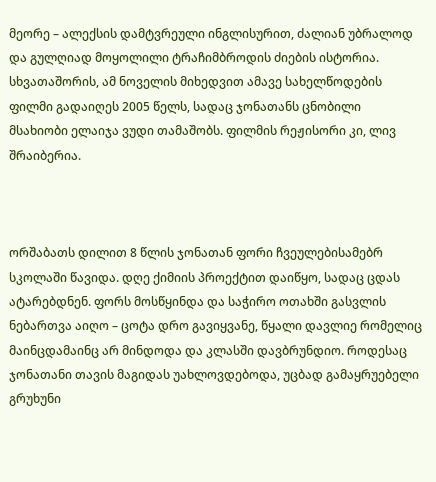მეორე – ალექსის დამტვრეული ინგლისურით, ძალიან უბრალოდ და გულღიად მოყოლილი ტრაჩიმბროდის ძიების ისტორია. სხვათაშორის, ამ ნოველის მიხედვით ამავე სახელწოდების ფილმი გადაიღეს 2005 წელს, სადაც ჯონათანს ცნობილი მსახიობი ელაიჯა ვუდი თამაშობს. ფილმის რეჟისორი კი, ლივ შრაიბერია.



ორშაბათს დილით 8 წლის ჯონათან ფორი ჩვეულებისამებრ სკოლაში წავიდა. დღე ქიმიის პროექტით დაიწყო, სადაც ცდას ატარებდნენ. ფორს მოსწყინდა და საჭირო ოთახში გასვლის ნებართვა აიღო – ცოტა დრო გავიყვანე, წყალი დავლიე რომელიც მაინცდამაინც არ მინდოდა და კლასში დავბრუნდიო. როდესაც ჯონათანი თავის მაგიდას უახლოვდებოდა, უცბად გამაყრუებელი გრუხუნი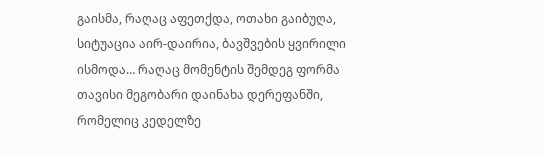გაისმა, რაღაც აფეთქდა, ოთახი გაიბუღა, სიტუაცია აირ-დაირია, ბავშვების ყვირილი ისმოდა… რაღაც მომენტის შემდეგ ფორმა თავისი მეგობარი დაინახა დერეფანში, რომელიც კედელზე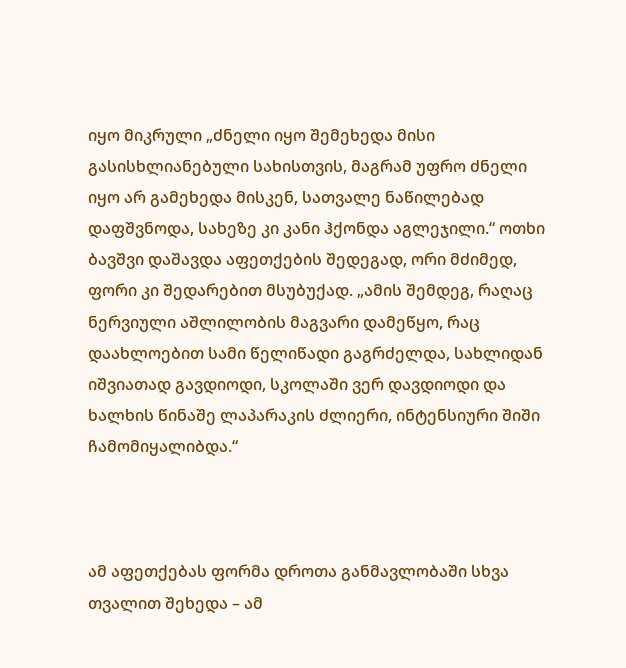იყო მიკრული „ძნელი იყო შემეხედა მისი გასისხლიანებული სახისთვის, მაგრამ უფრო ძნელი იყო არ გამეხედა მისკენ, სათვალე ნაწილებად დაფშვნოდა, სახეზე კი კანი ჰქონდა აგლეჯილი.“ ოთხი ბავშვი დაშავდა აფეთქების შედეგად, ორი მძიმედ, ფორი კი შედარებით მსუბუქად. „ამის შემდეგ, რაღაც ნერვიული აშლილობის მაგვარი დამეწყო, რაც დაახლოებით სამი წელიწადი გაგრძელდა, სახლიდან იშვიათად გავდიოდი, სკოლაში ვერ დავდიოდი და ხალხის წინაშე ლაპარაკის ძლიერი, ინტენსიური შიში ჩამომიყალიბდა.“



ამ აფეთქებას ფორმა დროთა განმავლობაში სხვა თვალით შეხედა – ამ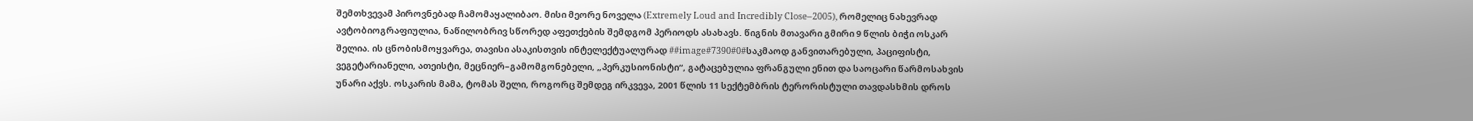შემთხვევამ პიროვნებად ჩამომაყალიბაო. მისი მეორე ნოველა (Extremely Loud and Incredibly Close–2005), რომელიც ნახევრად ავტობიოგრაფიულია, ნაწილობრივ სწორედ აფეთქების შემდგომ პერიოდს ასახავს. წიგნის მთავარი გმირი 9 წლის ბიჭი ოსკარ შელია. ის ცნობისმოყვარეა, თავისი ასაკისთვის ინტელექტუალურად ##image#7390#0#საკმაოდ განვითარებული, პაციფისტი, ვეგეტარიანელი, ათეისტი, მეცნიერ–გამომგონებელი, „პერკუსიონისტი“, გატაცებულია ფრანგული ენით და საოცარი წარმოსახვის უნარი აქვს. ოსკარის მამა, ტომას შელი, როგორც შემდეგ ირკვევა, 2001 წლის 11 სექტემბრის ტერორისტული თავდასხმის დროს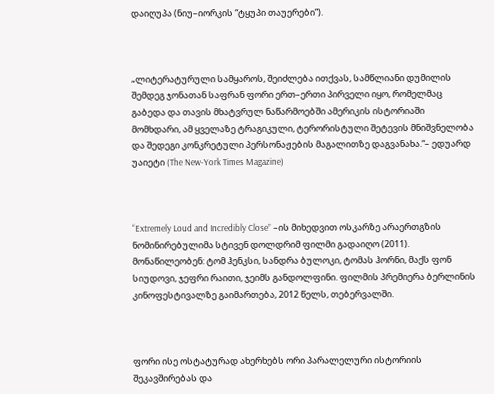დაიღუპა (ნიუ–იორკის “ტყუპი თაუერები”).



„ლიტერატურული სამყაროს, შეიძლება ითქვას, სამწლიანი დუმილის შემდეგ ჯონათან საფრან ფორი ერთ–ერთი პირველი იყო, რომელმაც გაბედა და თავის მხატვრულ ნაწარმოებში ამერიკის ისტორიაში მომხდარი, ამ ყველაზე ტრაგიკული, ტერორისტული შეტევის მნიშვნელობა და შედეგი კონკრეტული პერსონაჟების მაგალითზე დაგვანახა.“– ედუარდ უაიეტი (The New-York Times Magazine)



“Extremely Loud and Incredibly Close” –ის მიხედვით ოსკარზე არაერთგზის ნომინირებულიმა სტივენ დოლდრიმ ფილმი გადაიღო (2011). მონაწილეობენ: ტომ ჰენკსი, სანდრა ბულოკი, ტომას ჰორნი, მაქს ფონ სიუდოვი, ჯეფრი რაითი, ჯეიმს განდოლფინი. ფილმის პრემიერა ბერლინის კინოფესტივალზე გაიმართება, 2012 წელს, თებერვალში.



ფორი ისე ოსტატურად ახერხებს ორი პარალელური ისტორიის შეკავშირებას და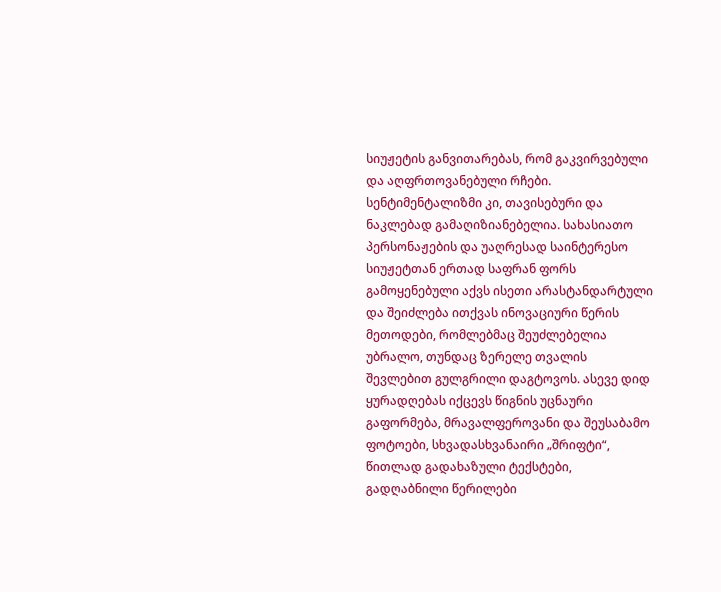სიუჟეტის განვითარებას, რომ გაკვირვებული და აღფრთოვანებული რჩები. სენტიმენტალიზმი კი, თავისებური და ნაკლებად გამაღიზიანებელია. სახასიათო პერსონაჟების და უაღრესად საინტერესო სიუჟეტთან ერთად საფრან ფორს გამოყენებული აქვს ისეთი არასტანდარტული და შეიძლება ითქვას ინოვაციური წერის მეთოდები, რომლებმაც შეუძლებელია უბრალო, თუნდაც ზერელე თვალის შევლებით გულგრილი დაგტოვოს. ასევე დიდ ყურადღებას იქცევს წიგნის უცნაური გაფორმება, მრავალფეროვანი და შეუსაბამო ფოტოები, სხვადასხვანაირი „შრიფტი“, წითლად გადახაზული ტექსტები, გადღაბნილი წერილები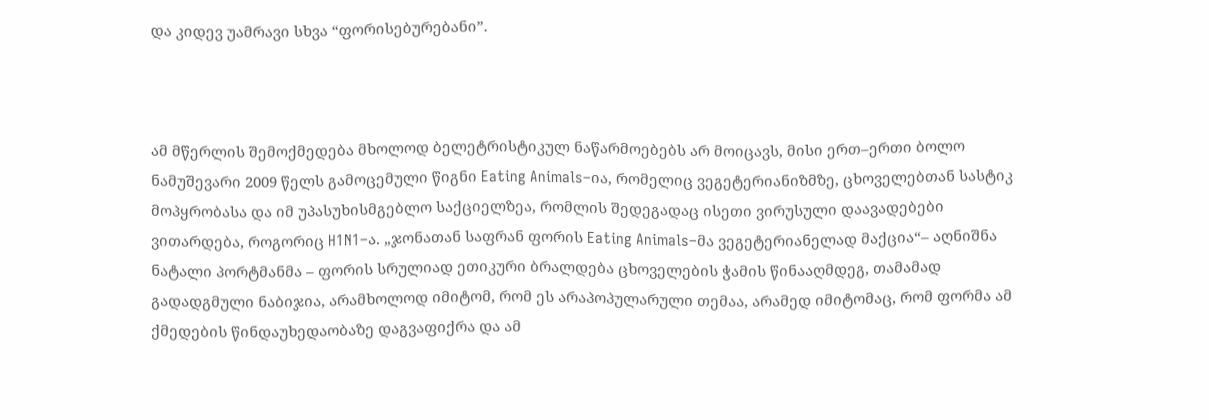და კიდევ უამრავი სხვა “ფორისებურებანი”.



ამ მწერლის შემოქმედება მხოლოდ ბელეტრისტიკულ ნაწარმოებებს არ მოიცავს, მისი ერთ–ერთი ბოლო ნამუშევარი 2009 წელს გამოცემული წიგნი Eating Animals–ია, რომელიც ვეგეტერიანიზმზე, ცხოველებთან სასტიკ მოპყრობასა და იმ უპასუხისმგებლო საქციელზეა, რომლის შედეგადაც ისეთი ვირუსული დაავადებები ვითარდება, როგორიც H1N1–ა. „ჯონათან საფრან ფორის Eating Animals–მა ვეგეტერიანელად მაქცია“– აღნიშნა ნატალი პორტმანმა – ფორის სრულიად ეთიკური ბრალდება ცხოველების ჭამის წინააღმდეგ, თამამად გადადგმული ნაბიჯია, არამხოლოდ იმიტომ, რომ ეს არაპოპულარული თემაა, არამედ იმიტომაც, რომ ფორმა ამ ქმედების წინდაუხედაობაზე დაგვაფიქრა და ამ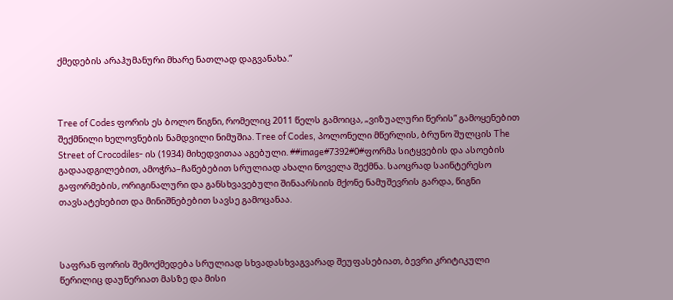ქმედების არაჰუმანური მხარე ნათლად დაგვანახა.“



Tree of Codes ფორის ეს ბოლო წიგნი, რომელიც 2011 წელს გამოიცა, „ვიზუალური წერის“ გამოყენებით შექმნილი ხელოვნების ნამდვილი ნიმუშია. Tree of Codes, პოლონელი მწერლის, ბრუნო შულცის The Street of Crocodiles- ის (1934) მიხედვითაა აგებული. ##image#7392#0#ფორმა სიტყვების და ასოების გადაადგილებით, ამოჭრა–ჩაწებებით სრულიად ახალი ნოველა შექმნა. საოცრად საინტერესო გაფორმების, ორიგინალური და განსხვავებული შინაარსიის მქონე ნამუშევრის გარდა, წიგნი თავსატეხებით და მინიშნებებით სავსე გამოცანაა.



საფრან ფორის შემოქმედება სრულიად სხვადასხვაგვარად შეუფასებიათ, ბევრი კრიტიკული წერილიც დაუწერიათ მასზე და მისი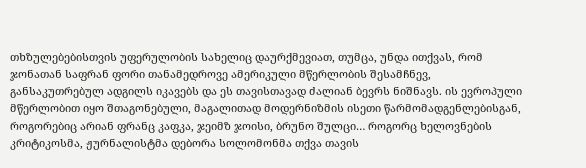თხზულებებისთვის უფერულობის სახელიც დაურქმევიათ, თუმცა, უნდა ითქვას, რომ ჯონათან საფრან ფორი თანამედროვე ამერიკული მწერლობის შესამჩნევ, განსაკუთრებულ ადგილს იკავებს და ეს თავისთავად ძალიან ბევრს ნიშნავს. ის ევროპული მწერლობით იყო შთაგონებული, მაგალითად მოდერნიზმის ისეთი წარმომადგენლებისგან, როგორებიც არიან ფრანც კაფკა, ჯეიმზ ჯოისი, ბრუნო შულცი… როგორც ხელოვნების კრიტიკოსმა, ჟურნალისტმა დებორა სოლომონმა თქვა თავის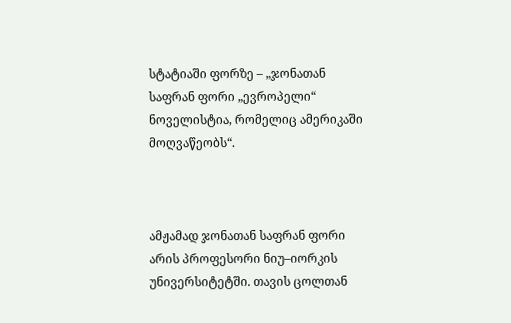სტატიაში ფორზე – „ჯონათან საფრან ფორი „ევროპელი“ ნოველისტია, რომელიც ამერიკაში მოღვაწეობს“.



ამჟამად ჯონათან საფრან ფორი არის პროფესორი ნიუ–იორკის უნივერსიტეტში. თავის ცოლთან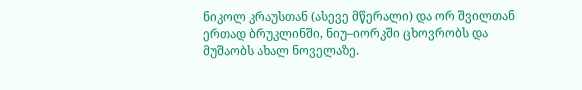ნიკოლ კრაუსთან (ასევე მწერალი) და ორ შვილთან ერთად ბრუკლინში, ნიუ–იორკში ცხოვრობს და მუშაობს ახალ ნოველაზე.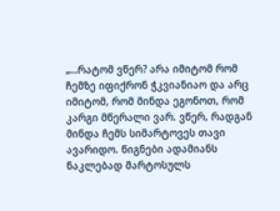„…რატომ ვწერ? არა იმიტომ რომ ჩემზე იფიქრონ ჭკვიანიაო და არც იმიტომ, რომ მინდა ეგონოთ, რომ კარგი მწერალი ვარ. ვწერ, რადგან მინდა ჩემს სიმარტოვეს თავი ავარიდო. წიგნები ადამიანს ნაკლებად მარტოსულს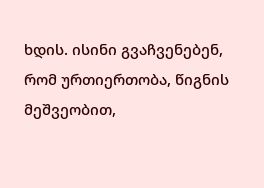ხდის. ისინი გვაჩვენებენ, რომ ურთიერთობა, წიგნის მეშვეობით,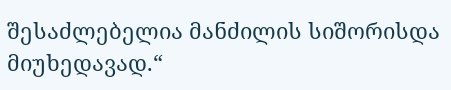შესაძლებელია მანძილის სიშორისდა მიუხედავად.“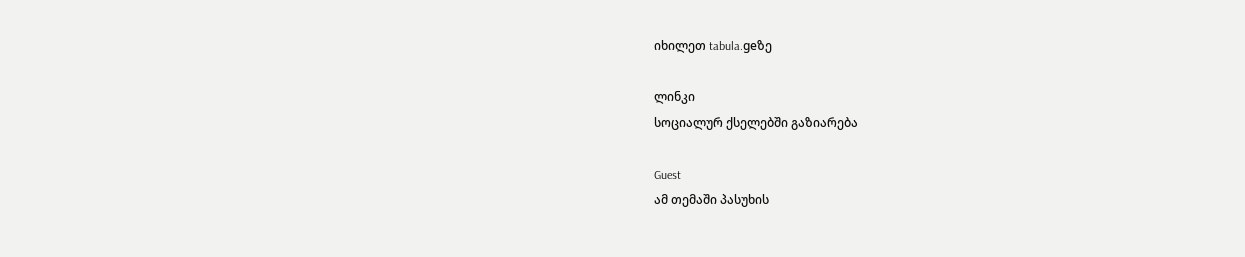იხილეთ tabula.geზე

ლინკი
სოციალურ ქსელებში გაზიარება

Guest
ამ თემაში პასუხის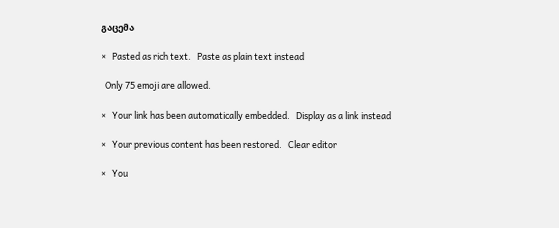გაცემა

×   Pasted as rich text.   Paste as plain text instead

  Only 75 emoji are allowed.

×   Your link has been automatically embedded.   Display as a link instead

×   Your previous content has been restored.   Clear editor

×   You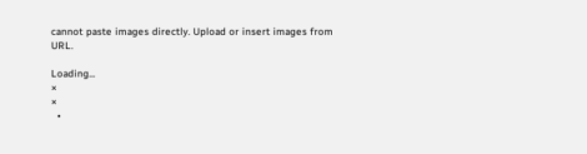cannot paste images directly. Upload or insert images from URL.

Loading...
×
×
  •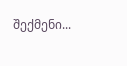შექმენი...